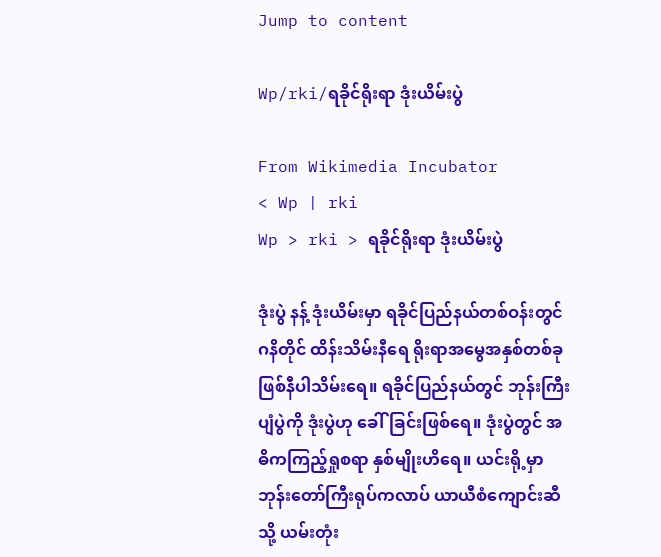Jump to content

Wp/rki/ရခိုင်ရိုးရာ ဒုံးယိမ်းပွဲ

From Wikimedia Incubator
< Wp | rki
Wp > rki > ရခိုင်ရိုးရာ ဒုံးယိမ်းပွဲ

ဒုံးပွဲ နန့် ဒုံးယိမ်းမှာ ရခိုင်ပြည်နယ်တစ်ဝန်းတွင် ဂနိတိုင် ထိန်းသိမ်းနီရေ ရိုးရာအမွေအနှစ်တစ်ခု ဖြစ်နီပါသိမ်းရေ။ ရခိုင်ပြည်နယ်တွင် ဘုန်းကြီးပျံပွဲကို ဒုံးပွဲဟု ခေါ်ခြင်းဖြစ်ရေ။ ဒုံးပွဲတွင် အဓိကကြည့်ရှုစရာ နှစ်မျိုးဟိရေ။ ယင်းရို့မှာ ဘုန်းတော်ကြီးရုပ်ကလာပ် ယာယီစံကျောင်းဆီသို့ ယမ်းတုံး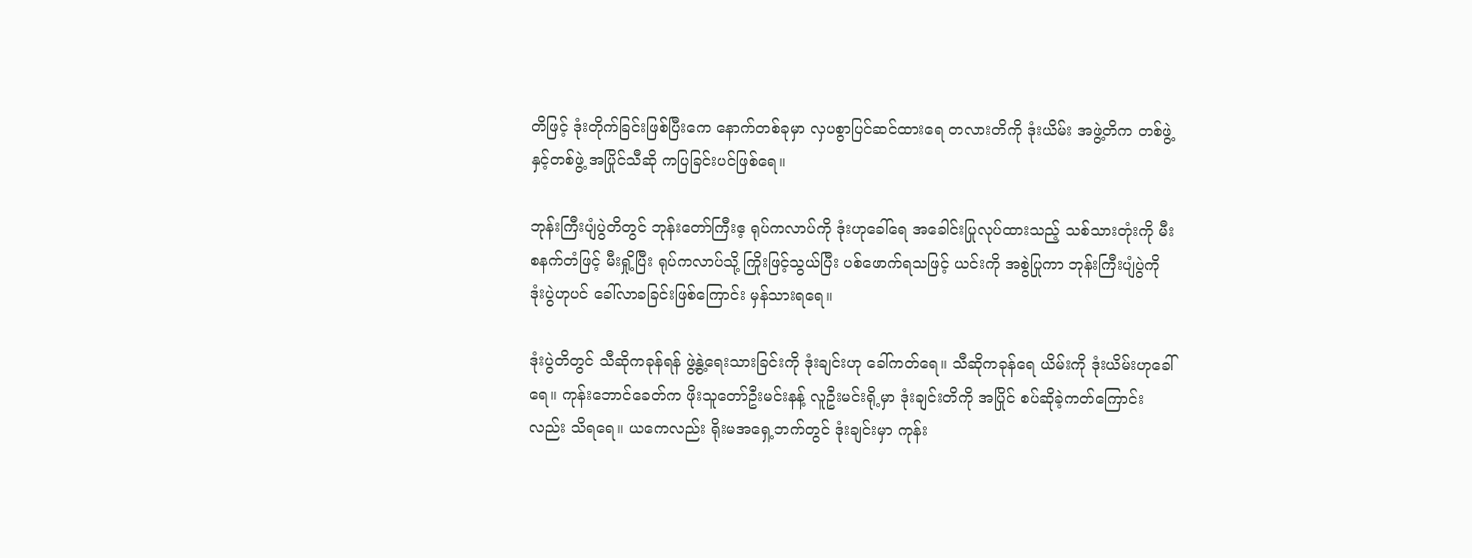တိဖြင့် ဒုံးတိုက်ခြင်းဖြစ်ပြီးကေ နောက်တစ်ခုမှာ လှပစွာပြင်ဆင်ထားရေ တလားတိကို ဒုံးယိမ်း အဖွဲ့တိက တစ်ဖွဲ့နှင့်တစ်ဖွဲ့ အပြိုင်သီဆို ကပြခြင်းပင်ဖြစ်ရေ။

ဘုန်းကြီးပျံပွဲတိတွင် ဘုန်းတော်ကြီးဧ့ ရုပ်ကလာပ်ကို ဒုံးဟုခေါ်ရေ အခေါင်းပြုလုပ်ထားသည့် သစ်သားတုံးကို မီးစနက်တံဖြင့် မီးရှို့ပြီး ရုပ်ကလာပ်သို့ ကြိုးဖြင့်သွယ်ပြီး ပစ်ဖောက်ရသဖြင့် ယင်းကို အစွဲပြုကာ ဘုန်းကြီးပျံပွဲကို ဒုံးပွဲဟုပင် ခေါ်လာခခြင်းဖြစ်ကြောင်း မှန်သားရရေ။

ဒုံးပွဲတိတွင် သီဆိုကခုန်ရန် ဖွဲ့နွဲ့ရေးသားခြင်းကို ဒုံးချင်းဟု ခေါ်ကတ်ရေ။ သီဆိုကခုန်ရေ ယိမ်းကို ဒုံးယိမ်းဟုခေါ်ရေ။ ကုန်းဘောင်ခေတ်က ဖိုးသူတော်ဦးမင်းနန့် လူဦးမင်းရို့မှာ ဒုံးချင်းတိကို အပြိုင် စပ်ဆိုခဲ့ကတ်ကြောင်းလည်း သိရရေ။ ယကေလည်း ရိုးမအရှေ့ဘက်တွင် ဒုံးချင်းမှာ ကုန်း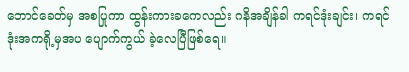ဘောင်ခေတ်မှ အစပြုကာ ထွန်းကားခကေလည်း ဂနိအချိန်ခါ ကရင်ဒုံးချင်း၊ ကရင်ဒုံးအကရို့မှအပ ပျောက်ကွယ် ခဲ့လေပြီဖြစ်ရေ။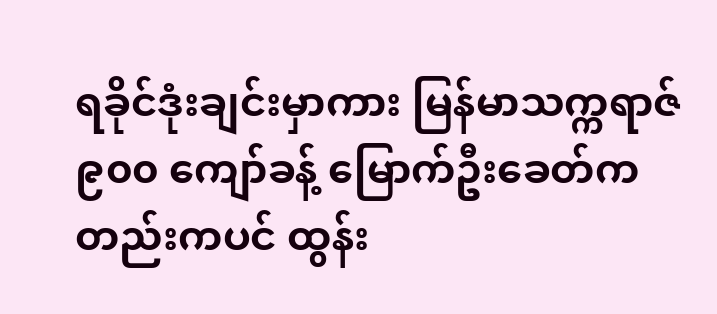ရခိုင်ဒုံးချင်းမှာကား မြန်မာသက္ကရာဇ် ၉၀၀ ကျော်ခန့် မြောက်ဦးခေတ်ကတည်းကပင် ထွန်း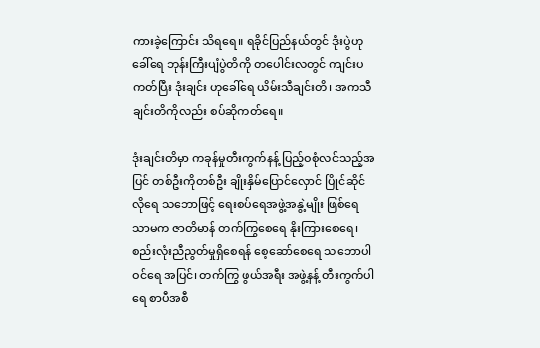ကားခဲ့ကြောင်း သိရရေ။ ရခိုင်ပြည်နယ်တွင် ဒုံးပွဲဟုခေါ်ရေ ဘုန်းကြီးပျံပွဲတိကို တပေါင်းလတွင် ကျင်းပကတ်ပြီး ဒုံးချင်း ဟုခေါ်ရေ ယိမ်းသီချင်းတိ၊ အကသီချင်းတိကိုလည်း စပ်ဆိုကတ်ရေ။

ဒုံးချင်းတိမှာ ကခုန်မှုတီးကွက်နန့် ပြည့်ဝစုံလင်သည့်အပြင် တစ်ဦးကိုတစ်ဦး ချိုးနှိမ်ပြောင်လှောင် ပြိုင်ဆိုင်လိုရေ သဘောဖြင့် ရေးစပ်ရေအဖွဲ့အနွဲ့မျိုး ဖြစ်ရေသာမက ဇာတိမာန် တက်ကြွစေရေ နိုးကြားစေရေ၊ စည်းလုံးညီညွတ်မှုရှိစေရန် စေ့ဆော်စေရေ သဘောပါဝင်ရေ အပြင်၊ တက်ကြွ ဖွယ်အရီး အဖွဲ့နန့် တီးကွက်ပါရေ စာပီအစီ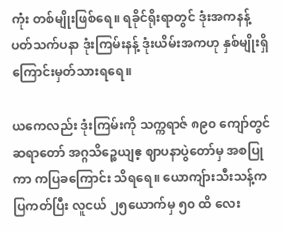ကုံး တစ်မျိုးဖြစ်ရေ။ ရခိုင်ရိုးရာတွင် ဒုံးအကနန့် ပတ်သက်ပနာ ဒုံးကြမ်းနန့် ဒုံးယိမ်းအကဟု နှစ်မျိုးရှိကြောင်းမှတ်သားရရေ။

ယကေလည်း ဒုံးကြမ်းကို သက္ကရာဇ် ၈၉၀ ကျော်တွင် ဆရာတော် အဂ္ဂသိဉ္စေယျဧ့ ဈာပနာပွဲတော်မှ အစပြုကာ ကပြခကြောင်း သိရရေ။ ယောကျ်ားသီးသန့်ကပြကတ်ပြီး လူငယ် ၂၅ယောက်မှ ၅၀ ထိ လေး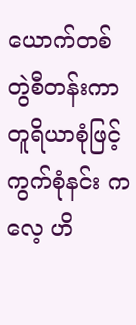ယောက်တစ်တွဲစီတန်းကာ တူရိယာစုံဖြင့် ကွက်စုံနင်း ကလေ့ ဟိ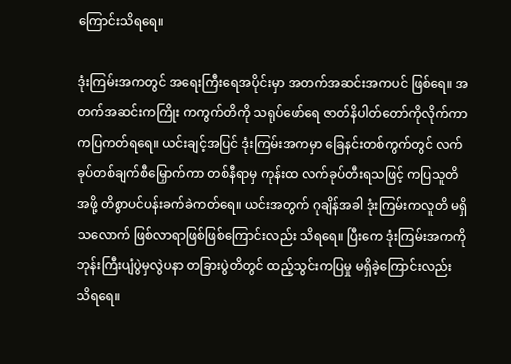ကြောင်းသိရရေ။

ဒုံးကြမ်းအကတွင် အရေးကြီးရေအပိုင်းမှာ အတက်အဆင်းအကပင် ဖြစ်ရေ။ အတက်အဆင်းကကြိုး ကကွက်တိကို သရုပ်ဖော်ရေ ဇာတ်နိပါတ်တော်ကိုလိုက်ကာ ကပြကတ်ရရေ။ ယင်းချင့်အပြင် ဒုံးကြမ်းအကမှာ ခြေနင်းတစ်ကွက်တွင် လက်ခုပ်တစ်ချက်စီမြှောက်ကာ တစ်နီရာမှ ကုန်းထ လက်ခုပ်တီးရသဖြင့် ကပြသူတိအဖို့ တိစွာပင်ပန်းခက်ခဲကတ်ရေ။ ယင်းအတွက် ဂုချိန်အခါ ဒုံးကြမ်းကလူတိ မရှိသလောက် ဖြစ်လာရာဖြစ်ဖြစ်ကြောင်းလည်း သိရရေ။ ပြီးကေ ဒုံးကြမ်းအကကို ဘုန်းကြီးပျံပွဲမှလွဲပနာ တခြားပွဲတိတွင် ထည့်သွင်းကပြမှု မရှိခဲ့ကြောင်းလည်း သိရရေ။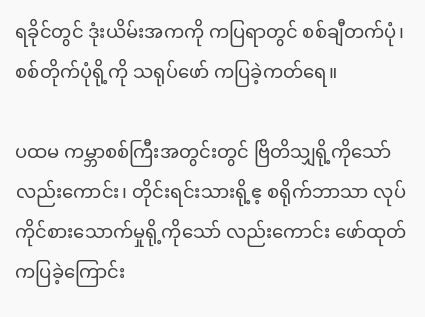ရခိုင်တွင် ဒုံးယိမ်းအကကို ကပြရာတွင် စစ်ချီတက်ပုံ၊ စစ်တိုက်ပုံရို့ကို သရုပ်ဖော် ကပြခဲ့ကတ်ရေ။

ပထမ ကမ္ဘာစစ်ကြီးအတွင်းတွင် ဗြိတိသျှရို့ကိုသော်လည်းကောင်း၊ တိုင်းရင်းသားရို့ဧ့ စရိုက်ဘာသာ လုပ်ကိုင်စားသောက်မှုရို့ကိုသော် လည်းကောင်း ဖော်ထုတ်ကပြခဲ့ကြောင်း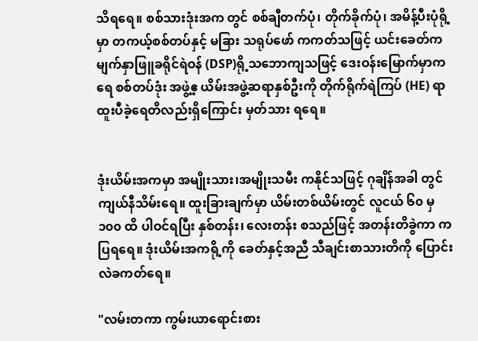သိရရေ။ စစ်သားဒုံးအက တွင် စစ်ချီတက်ပုံ၊ တိုက်ခိုက်ပုံ၊ အမိန့်ပီးပုံရို့မှာ တကယ့်စစ်တပ်နှင့် မခြား သရုပ်ဖော် ကကတ်သဖြင့် ယင်းခေတ်က မျက်နှာဖြူခရိုင်ရဲဝန် (DSP)ရို့သဘောကျသဖြင့် ဒေးဝန်းမြောက်မှာကရေ စစ်တပ်ဒုံး အဖွဲ့ဧ့ ယိမ်းအဖွဲ့ဆရာနှစ်ဦးကို တိုက်ရိုက်ရဲကြပ် (HE) ရာထူးပီခဲ့ရေတိလည်းရှိကြောင်း မှတ်သား ရရေ။


ဒုံးယိမ်းအကမှာ အမျိုးသား၊အမျိုးသမီး ကနိုင်သဖြင့် ဂုချိန်အခါ တွင်ကျယ်နီသိမ်းရေ။ ထူးခြားချက်မှာ ယိမ်းတစ်ယိမ်းတွင် လူငယ် ၆၀ မှ ၁၀၀ ထိ ပါဝင်ရပြီး နှစ်တန်း၊ လေးတန်း စသည်ဖြင့် အတန်းတိခွဲကာ ကပြရရေ။ ဒုံးယိမ်းအကရို့ကို ခေတ်နှင့်အညီ သီချင်းစာသားတိကို ပြောင်းလဲခကတ်ရေ။

"လမ်းတကာ ကွမ်းယာရောင်းစား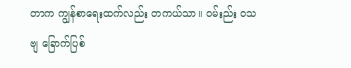တာက ကျွန်စာရေးထက်လည်း တကယ်သာ။ ဝမ်းည်း ဝသဗျ ခြောက်ပြစ်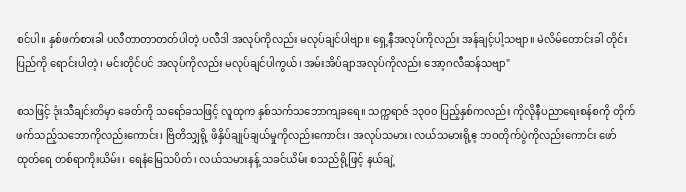စင်ပါ။ နှစ်ဖက်စားခါ ပလီတာတာတတ်ပါတဲ့ ပလီဒါ အလုပ်ကိုလည်း မလုပ်ချင်ပါဗျာ။ ရှေ့နီအလုပ်ကိုလည်း အန်ချင့်ပါ့သဗျာ။ မဲလိမ်တောင်းခါ တိုင်းပြည်ကို ရောင်းပါတဲ့၊ မင်းတိုင်ပင် အလုပ်ကိုလည်း မလုပ်ချင်ပါကွယ်၊ အမ်းအိပ်ချာအလုပ်ကိုလည်း အော့ဂလီဆန်သဗျာ"

စသဖြင့် ဒုံးသီချင်းတိမှာ ခေတ်ကို သရော်ခသဖြင့် လူထုက နှစ်သက်သဘောကျခရေ။ သက္ကရာဇ် ၁၃၀၀ ပြည့်နှစ်ကလည်း ကိုလိုနီပညာရေးစန်စကို တိုက်ဖက်သည့်သဘောကိုလည်းကောင်း၊ ဗြိတိသျှရို့ ဖိနှိပ်ချုပ်ချယ်မှုကိုလည်းကောင်း၊ အလုပ်သမား၊ လယ်သမားရို့ဧ့ ဘဝတိုက်ပွဲကိုလည်းကောင်း ဖော်ထုတ်ရေ တစ်ရာကိုးယိမ်း၊ ရေနံမြေသပိတ်၊ လယ်သမားနန့် သခင်ယိမ်း စသည်ရို့ဖြင့် နယ်ချဲ့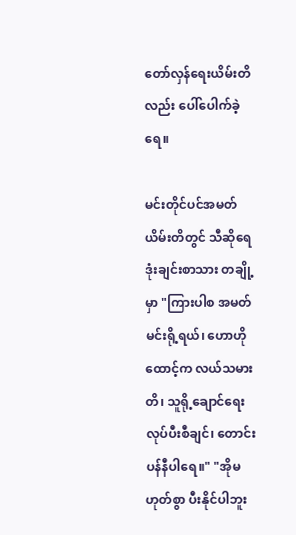တော်လှန်ရေးယိမ်းတိလည်း ပေါ်ပေါက်ခဲ့ရေ။

မင်းတိုင်ပင်အမတ်ယိမ်းတိတွင် သီဆိုရေ ဒုံးချင်းစာသား တချို့မှာ "ကြားပါစ အမတ်မင်းရို့ရယ်၊ ဟောဟိုထောင့်က လယ်သမားတိ၊ သူရို့ချောင်ရေးလုပ်ပီးစီချင်၊ တောင်းပန်နီပါရေ။" "အိုမဟုတ်စွာ ပီးနိုင်ပါဘူး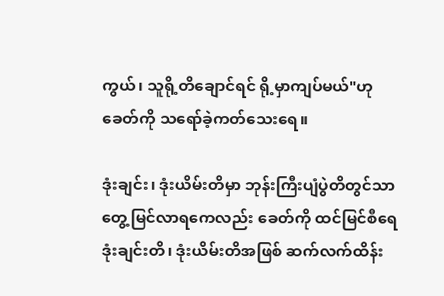ကွယ်၊ သူရို့တိချောင်ရင် ရို့မှာကျပ်မယ်"ဟု ခေတ်ကို သရော်ခဲ့ကတ်သေးရေ။

ဒုံးချင်း၊ ဒုံးယိမ်းတိမှာ ဘုန်းကြီးပျံပွဲတိတွင်သာ တွေ့မြင်လာရကေလည်း ခေတ်ကို ထင်မြင်စီရေ ဒုံးချင်းတိ၊ ဒုံးယိမ်းတိအဖြစ် ဆက်လက်ထိန်း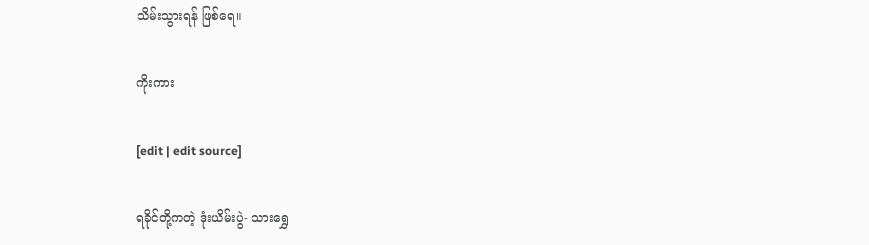သိမ်းသွားရန် ဖြစ်ရေ။

ကိုးကား

[edit | edit source]

ရခိုင်တို့ကတဲ့ ဒုံးယိမ်းပွဲ- သားရွှေ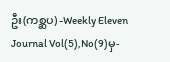ဦး(ကစ္ဆပ) -Weekly Eleven Journal Vol(5),No(9)မှ-